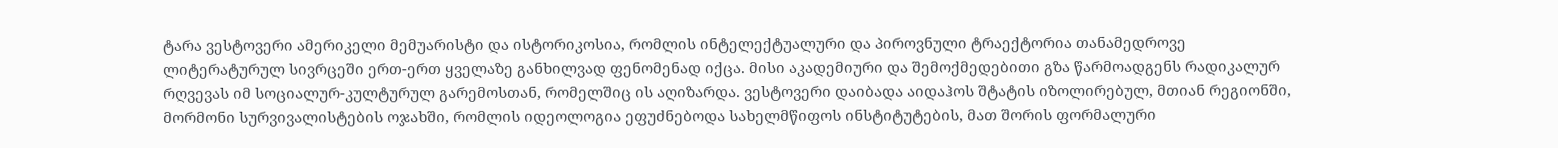ტარა ვესტოვერი ამერიკელი მემუარისტი და ისტორიკოსია, რომლის ინტელექტუალური და პიროვნული ტრაექტორია თანამედროვე ლიტერატურულ სივრცეში ერთ-ერთ ყველაზე განხილვად ფენომენად იქცა. მისი აკადემიური და შემოქმედებითი გზა წარმოადგენს რადიკალურ რღვევას იმ სოციალურ-კულტურულ გარემოსთან, რომელშიც ის აღიზარდა. ვესტოვერი დაიბადა აიდაჰოს შტატის იზოლირებულ, მთიან რეგიონში, მორმონი სურვივალისტების ოჯახში, რომლის იდეოლოგია ეფუძნებოდა სახელმწიფოს ინსტიტუტების, მათ შორის ფორმალური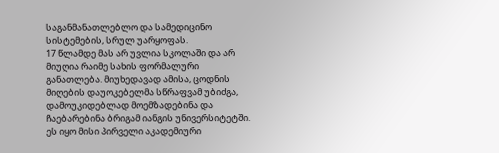საგანმანათლებლო და სამედიცინო სისტემების, სრულ უარყოფას.
17 წლამდე მას არ უვლია სკოლაში და არ მიუღია რაიმე სახის ფორმალური განათლება. მიუხედავად ამისა, ცოდნის მიღების დაუოკებელმა სწრაფვამ უბიძგა, დამოუკიდებლად მოემზადებინა და ჩაებარებინა ბრიგამ იანგის უნივერსიტეტში. ეს იყო მისი პირველი აკადემიური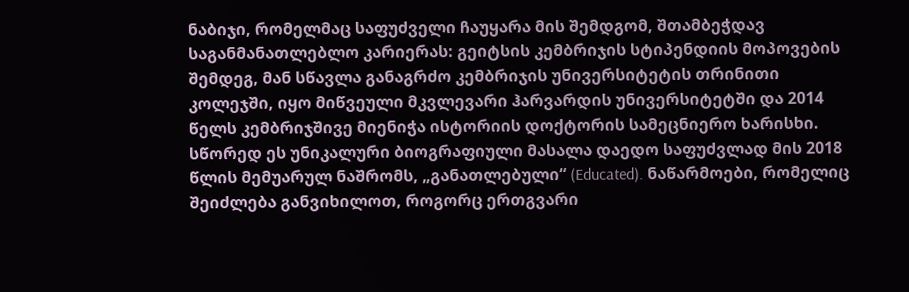ნაბიჯი, რომელმაც საფუძველი ჩაუყარა მის შემდგომ, შთამბეჭდავ საგანმანათლებლო კარიერას: გეიტსის კემბრიჯის სტიპენდიის მოპოვების შემდეგ, მან სწავლა განაგრძო კემბრიჯის უნივერსიტეტის თრინითი კოლეჯში, იყო მიწვეული მკვლევარი ჰარვარდის უნივერსიტეტში და 2014 წელს კემბრიჯშივე მიენიჭა ისტორიის დოქტორის სამეცნიერო ხარისხი.
სწორედ ეს უნიკალური ბიოგრაფიული მასალა დაედო საფუძვლად მის 2018 წლის მემუარულ ნაშრომს, „განათლებული“ (Educated). ნაწარმოები, რომელიც შეიძლება განვიხილოთ, როგორც ერთგვარი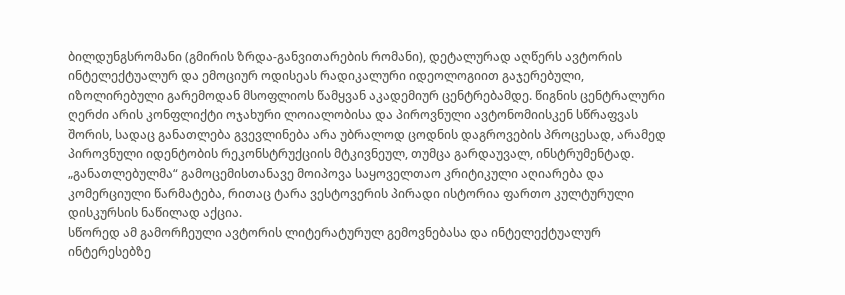ბილდუნგსრომანი (გმირის ზრდა-განვითარების რომანი), დეტალურად აღწერს ავტორის ინტელექტუალურ და ემოციურ ოდისეას რადიკალური იდეოლოგიით გაჯერებული, იზოლირებული გარემოდან მსოფლიოს წამყვან აკადემიურ ცენტრებამდე. წიგნის ცენტრალური ღერძი არის კონფლიქტი ოჯახური ლოიალობისა და პიროვნული ავტონომიისკენ სწრაფვას შორის, სადაც განათლება გვევლინება არა უბრალოდ ცოდნის დაგროვების პროცესად, არამედ პიროვნული იდენტობის რეკონსტრუქციის მტკივნეულ, თუმცა გარდაუვალ, ინსტრუმენტად.
„განათლებულმა“ გამოცემისთანავე მოიპოვა საყოველთაო კრიტიკული აღიარება და კომერციული წარმატება, რითაც ტარა ვესტოვერის პირადი ისტორია ფართო კულტურული დისკურსის ნაწილად აქცია.
სწორედ ამ გამორჩეული ავტორის ლიტერატურულ გემოვნებასა და ინტელექტუალურ ინტერესებზე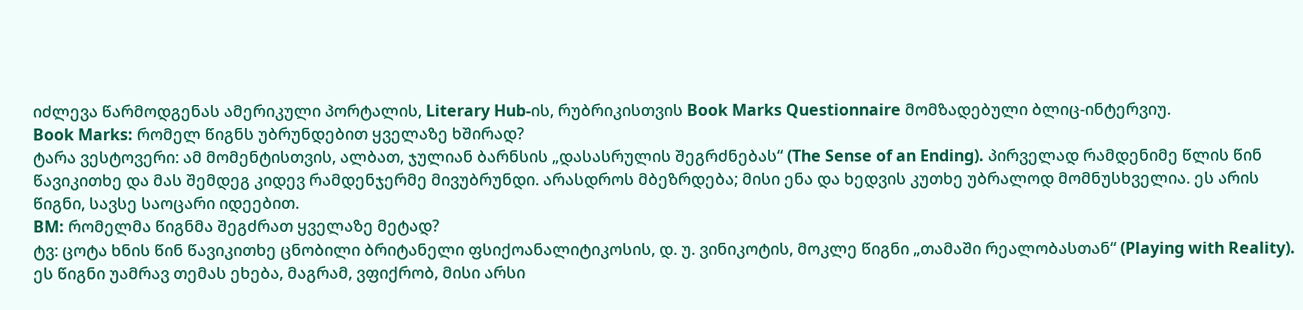იძლევა წარმოდგენას ამერიკული პორტალის, Literary Hub-ის, რუბრიკისთვის Book Marks Questionnaire მომზადებული ბლიც-ინტერვიუ.
Book Marks: რომელ წიგნს უბრუნდებით ყველაზე ხშირად?
ტარა ვესტოვერი: ამ მომენტისთვის, ალბათ, ჯულიან ბარნსის „დასასრულის შეგრძნებას“ (The Sense of an Ending). პირველად რამდენიმე წლის წინ წავიკითხე და მას შემდეგ კიდევ რამდენჯერმე მივუბრუნდი. არასდროს მბეზრდება; მისი ენა და ხედვის კუთხე უბრალოდ მომნუსხველია. ეს არის წიგნი, სავსე საოცარი იდეებით.
BM: რომელმა წიგნმა შეგძრათ ყველაზე მეტად?
ტვ: ცოტა ხნის წინ წავიკითხე ცნობილი ბრიტანელი ფსიქოანალიტიკოსის, დ. უ. ვინიკოტის, მოკლე წიგნი „თამაში რეალობასთან“ (Playing with Reality). ეს წიგნი უამრავ თემას ეხება, მაგრამ, ვფიქრობ, მისი არსი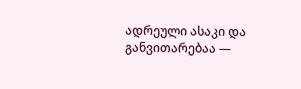ადრეული ასაკი და განვითარებაა —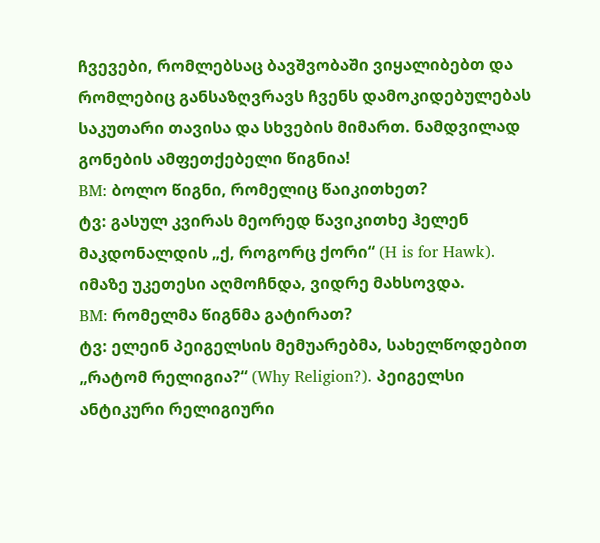ჩვევები, რომლებსაც ბავშვობაში ვიყალიბებთ და რომლებიც განსაზღვრავს ჩვენს დამოკიდებულებას საკუთარი თავისა და სხვების მიმართ. ნამდვილად გონების ამფეთქებელი წიგნია!
BM: ბოლო წიგნი, რომელიც წაიკითხეთ?
ტვ: გასულ კვირას მეორედ წავიკითხე ჰელენ მაკდონალდის „ქ, როგორც ქორი“ (H is for Hawk). იმაზე უკეთესი აღმოჩნდა, ვიდრე მახსოვდა.
BM: რომელმა წიგნმა გატირათ?
ტვ: ელეინ პეიგელსის მემუარებმა, სახელწოდებით „რატომ რელიგია?“ (Why Religion?). პეიგელსი ანტიკური რელიგიური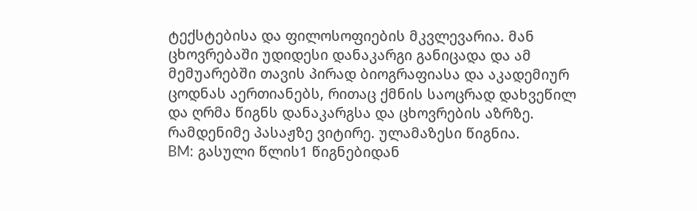ტექსტებისა და ფილოსოფიების მკვლევარია. მან ცხოვრებაში უდიდესი დანაკარგი განიცადა და ამ მემუარებში თავის პირად ბიოგრაფიასა და აკადემიურ ცოდნას აერთიანებს, რითაც ქმნის საოცრად დახვეწილ და ღრმა წიგნს დანაკარგსა და ცხოვრების აზრზე. რამდენიმე პასაჟზე ვიტირე. ულამაზესი წიგნია.
BM: გასული წლის1 წიგნებიდან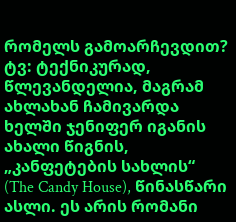რომელს გამოარჩევდით?
ტვ: ტექნიკურად, წლევანდელია, მაგრამ ახლახან ჩამივარდა ხელში ჯენიფერ იგანის ახალი წიგნის, „კანფეტების სახლის“ (The Candy House), წინასწარი ასლი. ეს არის რომანი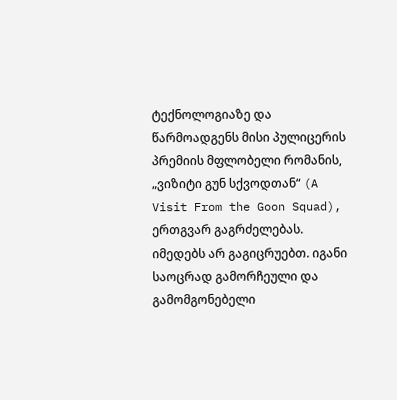ტექნოლოგიაზე და წარმოადგენს მისი პულიცერის პრემიის მფლობელი რომანის, „ვიზიტი გუნ სქვოდთან“ (A Visit From the Goon Squad), ერთგვარ გაგრძელებას. იმედებს არ გაგიცრუებთ. იგანი საოცრად გამორჩეული და გამომგონებელი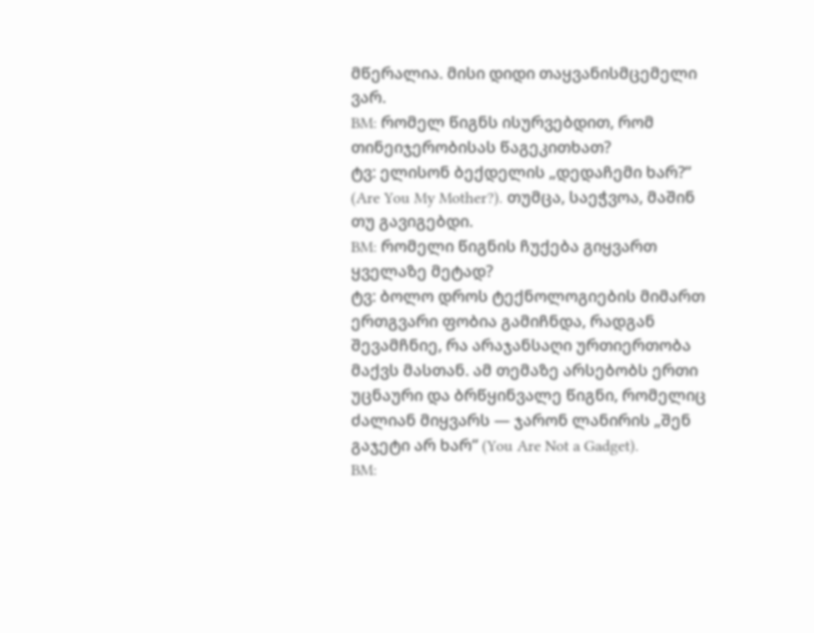მწერალია. მისი დიდი თაყვანისმცემელი ვარ.
BM: რომელ წიგნს ისურვებდით, რომ თინეიჯერობისას წაგეკითხათ?
ტვ: ელისონ ბექდელის „დედაჩემი ხარ?“ (Are You My Mother?). თუმცა, საეჭვოა, მაშინ თუ გავიგებდი.
BM: რომელი წიგნის ჩუქება გიყვართ ყველაზე მეტად?
ტვ: ბოლო დროს ტექნოლოგიების მიმართ ერთგვარი ფობია გამიჩნდა, რადგან შევამჩნიე, რა არაჯანსაღი ურთიერთობა მაქვს მასთან. ამ თემაზე არსებობს ერთი უცნაური და ბრწყინვალე წიგნი, რომელიც ძალიან მიყვარს — ჯარონ ლანირის „შენ გაჯეტი არ ხარ“ (You Are Not a Gadget).
BM: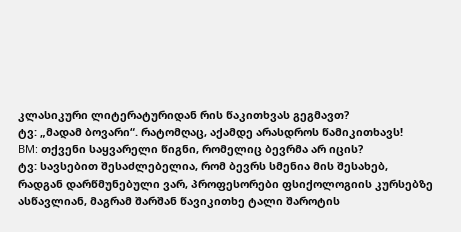კლასიკური ლიტერატურიდან რის წაკითხვას გეგმავთ?
ტვ: „მადამ ბოვარი“. რატომღაც, აქამდე არასდროს წამიკითხავს!
BM: თქვენი საყვარელი წიგნი, რომელიც ბევრმა არ იცის?
ტვ: სავსებით შესაძლებელია, რომ ბევრს სმენია მის შესახებ, რადგან დარწმუნებული ვარ, პროფესორები ფსიქოლოგიის კურსებზე ასწავლიან, მაგრამ შარშან წავიკითხე ტალი შაროტის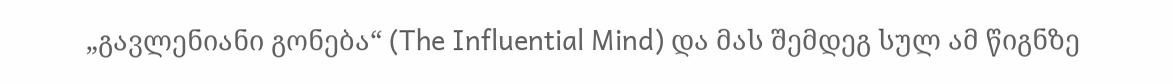„გავლენიანი გონება“ (The Influential Mind) და მას შემდეგ სულ ამ წიგნზე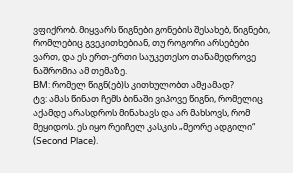ვფიქრობ. მიყვარს წიგნები გონების შესახებ, წიგნები, რომლებიც გვეკითხებიან, თუ როგორი არსებები ვართ, და ეს ერთ-ერთი საუკეთესო თანამედროვე ნაშრომია ამ თემაზე.
BM: რომელ წიგნ(ებ)ს კითხულობთ ამჟამად?
ტვ: ამას წინათ ჩემს ბინაში ვიპოვე წიგნი, რომელიც აქამდე არასდროს მინახავს და არ მახსოვს, რომ მეყიდოს. ეს იყო რეიჩელ კასკის „მეორე ადგილი“ (Second Place).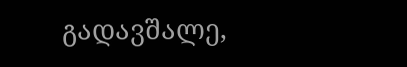გადავშალე,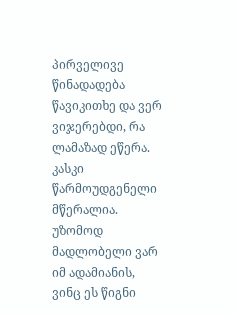პირველივე წინადადება წავიკითხე და ვერ ვიჯერებდი, რა ლამაზად ეწერა. კასკი წარმოუდგენელი მწერალია. უზომოდ მადლობელი ვარ იმ ადამიანის, ვინც ეს წიგნი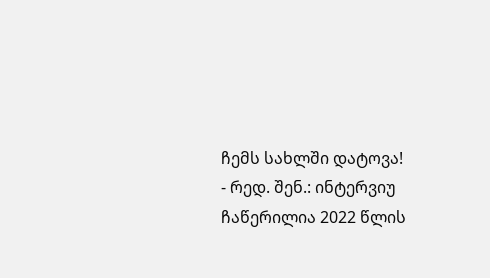ჩემს სახლში დატოვა!
- რედ. შენ.: ინტერვიუ ჩაწერილია 2022 წლის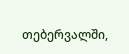თებერვალში,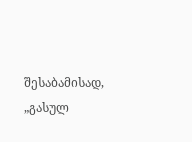შესაბამისად, „გასულ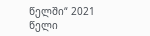წელში“ 2021 წელი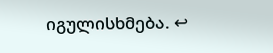იგულისხმება. ↩